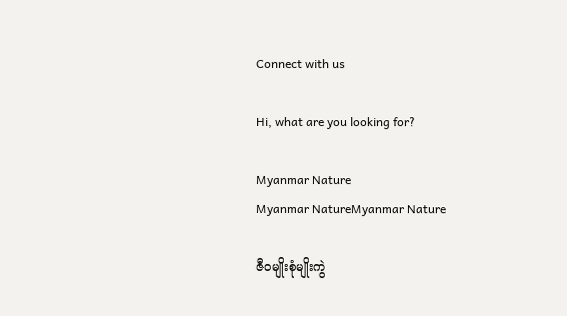Connect with us

Hi, what are you looking for?

Myanmar Nature
Myanmar NatureMyanmar Nature

ဇီဝမျိုးစုံမျိုးကွဲ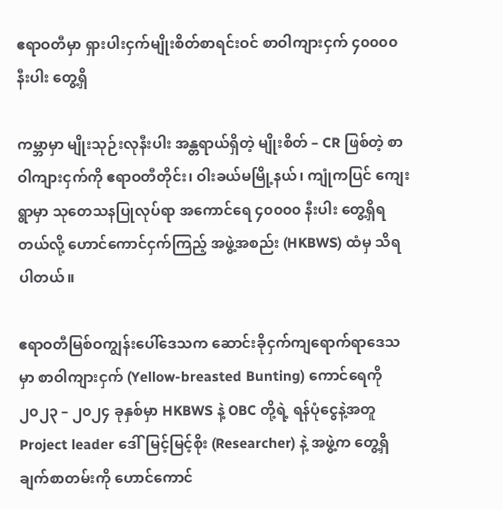ဧရာဝတီမှာ ရှားပါးငှက်မျိုးစိတ်စာရင်းဝင် စာဝါကျားငှက် ၄၀၀၀၀ နီးပါး တွေ့ရှိ

ကမ္ဘာမှာ မျိုးသုဉ်းလုနီးပါး အန္တရာယ်ရှိတဲ့ မျိုးစိတ် – CR ဖြစ်တဲ့ စာဝါကျားငှက်ကို ဧရာဝတီတိုင်း၊ ဝါးခယ်မမြို့နယ်၊ ကျုံကပြင် ကျေးရွာမှာ သုတေသနပြုလုပ်ရာ အကောင်ရေ ၄၀၀၀၀ နီးပါး တွေ့ရှိရတယ်လို့ ဟောင်ကောင်ငှက်ကြည့် အဖွဲ့အစည်း (HKBWS) ထံမှ သိရပါတယ်။

ဧရာဝတီမြစ်ဝကျွန်းပေါ်ဒေသက ဆောင်းခိုငှက်ကျရောက်ရာဒေသမှာ စာဝါကျားငှက် (Yellow-breasted Bunting) ကောင်ရေကို ၂၀၂၃ – ၂၀၂၄ ခုနှစ်မှာ HKBWS နဲ့ OBC တို့ရဲ့ ရန်ပုံငွေနဲ့အတူ Project leader ဒေါ်မြင့်မြင့်စိုး (Researcher) နဲ့ အဖွဲ့က တွေ့ရှိချက်စာတမ်းကို ဟောင်ကောင်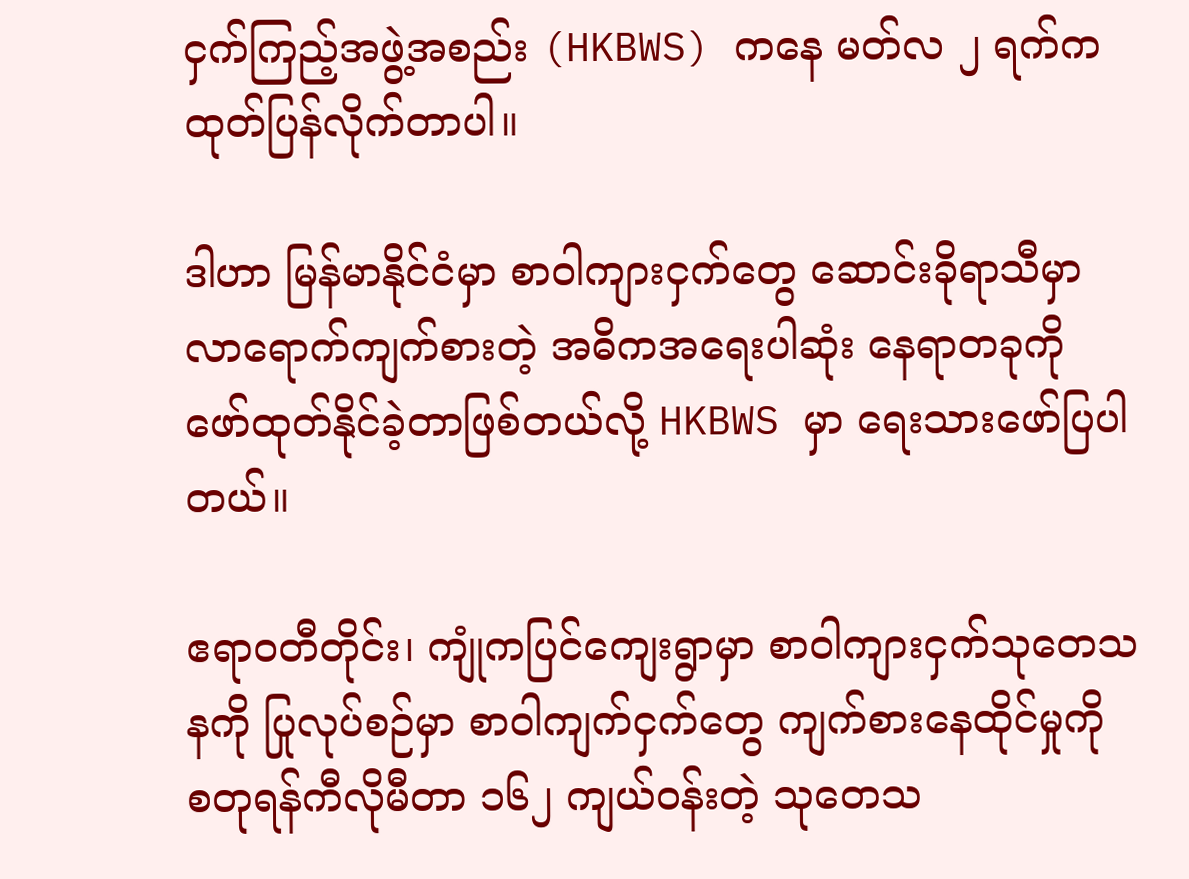ငှက်ကြည့်အဖွဲ့အစည်း (HKBWS) ကနေ မတ်လ ၂ ရက်က ထုတ်ပြန်လိုက်တာပါ။

ဒါဟာ မြန်မာနိုင်ငံမှာ စာဝါကျားငှက်တွေ ဆောင်းခိုရာသီမှာ လာရောက်ကျက်စားတဲ့ အဓိကအရေးပါဆုံး နေရာတခုကို ဖော်ထုတ်နိုင်ခဲ့တာဖြစ်တယ်လို့ HKBWS မှာ ရေးသားဖော်ပြပါတယ်။

ဧရာဝတီတိုင်း၊ ကျုံကပြင်ကျေးရွာမှာ စာဝါကျားငှက်သုတေသနကို ပြုလုပ်စဉ်မှာ စာဝါကျက်ငှက်တွေ ကျက်စားနေထိုင်မှုကို စတုရန်ကီလိုမီတာ ၁၆၂ ကျယ်ဝန်းတဲ့ သုတေသ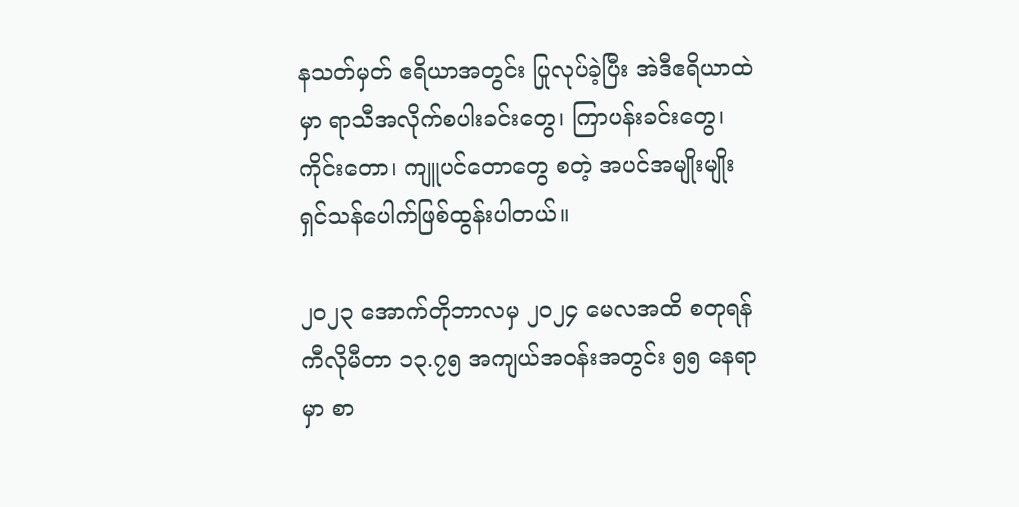နသတ်မှတ် ဧရိယာအတွင်း ပြုလုပ်ခဲ့ပြီး အဲဒီဧရိယာထဲမှာ ရာသီအလိုက်စပါးခင်းတွေ၊ ကြာပန်းခင်းတွေ၊ ကိုင်းတော၊ ကျူပင်တောတွေ စတဲ့ အပင်အမျိုးမျိုး ရှင်သန်ပေါက်ဖြစ်ထွန်းပါတယ်။

၂၀၂၃ အောက်တိုဘာလမှ ၂၀၂၄ မေလအထိ စတုရန်ကီလိုမီတာ ၁၃.၇၅ အကျယ်အဝန်းအတွင်း ၅၅ နေရာမှာ စာ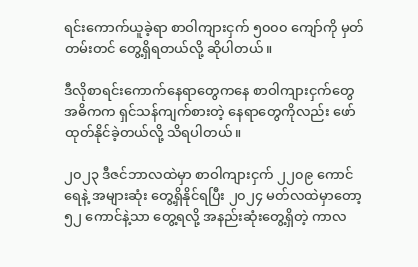ရင်းကောက်ယူခဲ့ရာ စာဝါကျားငှက် ၅၀၀၀ ကျော်ကို မှတ်တမ်းတင် တွေ့ရှိရတယ်လို့ ဆိုပါတယ်။

ဒီလိုစာရင်းကောက်နေရာတွေကနေ စာဝါကျားငှက်တွေ အဓိကက ရှင်သန်ကျက်စားတဲ့ နေရာတွေကိုလည်း ဖော်ထုတ်နိုင်ခဲ့တယ်လို့ သိရပါတယ်။

၂၀၂၃ ဒီဇင်ဘာလထဲမှာ စာဝါကျားငှက် ၂၂၀၉ ကောင်ရေနဲ့ အများဆုံး တွေ့ရှိနိုင်ရပြီး ၂၀၂၄ မတ်လထဲမှာတော့ ၅၂ ကောင်နဲ့သာ တွေ့ရလို့ အနည်းဆုံးတွေ့ရှိတဲ့ ကာလ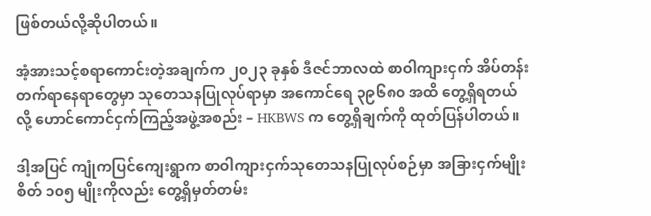ဖြစ်တယ်လို့ဆိုပါတယ်။

အံ့အားသင့်စရာကောင်းတဲ့အချက်က ၂၀၂၃ ခုနှစ် ဒီဇင်ဘာလထဲ စာဝါကျားငှက် အိပ်တန်းတက်ရာနေရာတွေမှာ သုတေသနပြုလုပ်ရာမှာ အကောင်ရေ ၃၉၆၈၀ အထိ တွေ့ရှိရတယ်လို့ ဟောင်ကောင်ငှက်ကြည့်အဖွဲ့အစည်း – HKBWS က တွေ့ရှိချက်ကို ထုတ်ပြန်ပါတယ်။

ဒါ့အပြင် ကျုံကပြင်ကျေးရွာက စာဝါကျားငှက်သုတေသနပြုလုပ်စဉ်မှာ အခြားငှက်မျိုးစိတ် ၁၀၅ မျိုးကိုလည်း တွေ့ရှိမှတ်တမ်း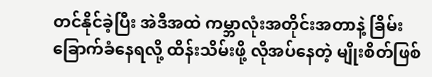တင်နိုင်ခဲ့ပြီး အဲဒီအထဲ ကမ္ဘာလုံးအတိုင်းအတာနဲ့ ခြိမ်းခြောက်ခံနေရလို့ ထိန်းသိမ်းဖို့ လိုအပ်နေတဲ့ မျိုးစိတ်ဖြစ်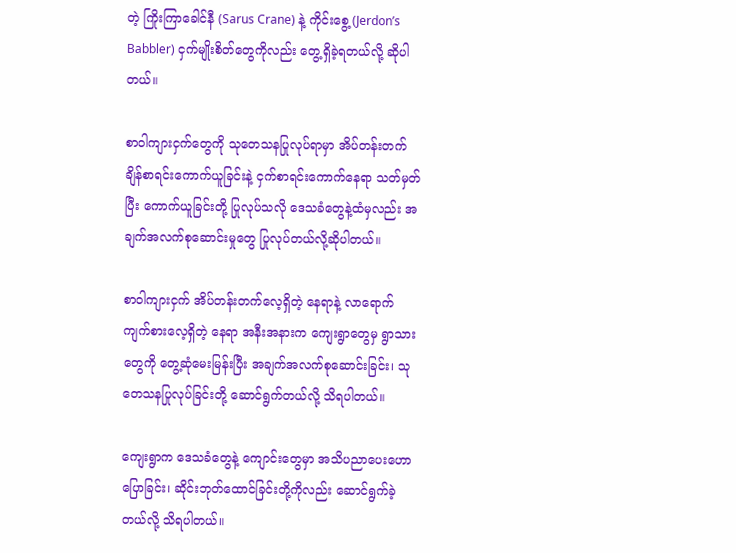တဲ့ ကြိုးကြာခေါင်နီ (Sarus Crane) နဲ့ ကိုင်းစွေ့ (Jerdon’s Babbler) ငှက်မျိုးစိတ်တွေကိုလည်း တွေ့ရှိခဲ့ရတယ်လို့ ဆိုပါတယ်။

စာဝါကျားငှက်တွေကို သုတေသနပြုလုပ်ရာမှာ အိပ်တန်းတက်ချိန်စာရင်းကောက်ယူခြင်းနဲ့ ငှက်စာရင်းကောက်နေရာ သတ်မှတ်ပြီး ကောက်ယူခြင်းတို့ ပြုလုပ်သလို ဒေသခံတွေနဲ့ထံမှလည်း အချက်အလက်စုဆောင်းမှုတွေ ပြုလုပ်တယ်လို့ဆိုပါတယ်။

စာဝါကျားငှက် အိပ်တန်းတက်လေ့ရှိတဲ့ နေရာနဲ့ လာရောက်ကျက်စားလေ့ရှိတဲ့ နေရာ အနီးအနားက ကျေးရွာတွေမှ ရွာသားတွေကို တွေ့ဆုံမေးမြန်းပြီး အချက်အလက်စုဆောင်းခြင်း၊ သုတေသနပြုလုပ်ခြင်းတို့ ဆောင်ရွက်တယ်လို့ သိရပါတယ်။

ကျေးရွာက ဒေသခံတွေနဲ့ ကျောင်းတွေမှာ အသိပညာပေးဟောပြောခြင်း၊ ဆိုင်းဘုတ်ထောင်ခြင်းတို့ကိုလည်း ဆောင်ရွက်ခဲ့တယ်လို့ သိရပါတယ်။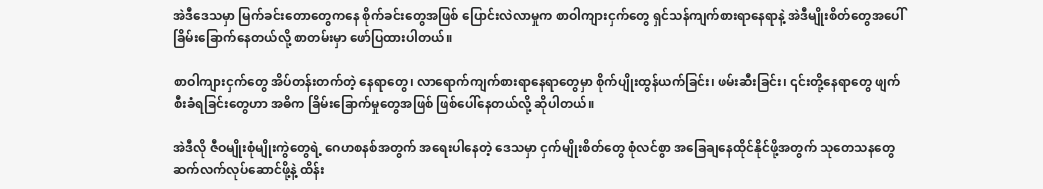အဲဒီဒေသမှာ မြက်ခင်းတောတွေကနေ စိုက်ခင်းတွေအဖြစ် ပြောင်းလဲလာမှုက စာဝါကျားငှက်တွေ ရှင်သန်ကျက်စားရာနေရာနဲ့ အဲဒီမျိုးစိတ်တွေအပေါ် ခြိမ်းခြောက်နေတယ်လို့ စာတမ်းမှာ ဖော်ပြထားပါတယ်။

စာဝါကျားငှက်တွေ အိပ်တန်းတက်တဲ့ နေရာတွေ၊ လာရောက်ကျက်စားရာနေရာတွေမှာ စိုက်ပျိုးထွန်ယက်ခြင်း၊ ဖမ်းဆီးခြင်း၊ ၎င်းတို့နေရာတွေ ဖျက်စီးခံရခြင်းတွေဟာ အဓိက ခြိမ်းခြောက်မှုတွေအဖြစ် ဖြစ်ပေါ်နေတယ်လို့ ဆိုပါတယ်။

အဲဒီလို ဇီဝမျိုးစုံမျိုးကွဲတွေရဲ့ ဂေဟစနစ်အတွက် အရေးပါနေတဲ့ ဒေသမှာ ငှက်မျိုးစိတ်တွေ စုံလင်စွာ အခြေချနေထိုင်နိုင်ဖို့အတွက် သုတေသနတွေ ဆက်လက်လုပ်ဆောင်ဖို့နဲ့ ထိန်း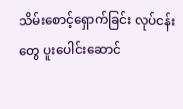သိမ်းစောင့်ရှောက်ခြင်း လုပ်ငန်းတွေ ပူးပေါင်းဆောင်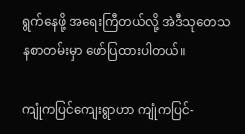ရွက်နေဖို့ အရေးကြီတယ်လို့ အဲဒီသုတေသနစာတမ်းမှာ ဖော်ပြထားပါတယ်။

ကျုံကပြင်ကျေးရွာဟာ ကျုံကပြင်-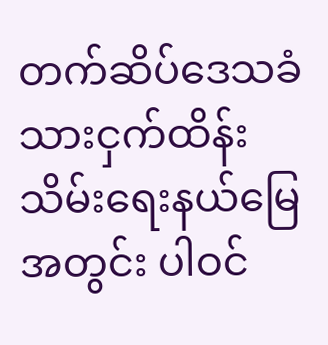တက်ဆိပ်ဒေသခံသားငှက်ထိန်းသိမ်းရေးနယ်မြေအတွင်း ပါဝင်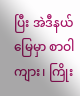ပြီး အဲဒီနယ်မြေမှာ စာဝါကျား၊ ကြိုး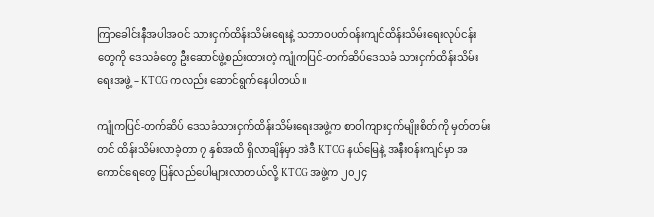ကြာခေါင်းနီအပါအဝင် သားငှက်ထိန်းသိမ်းရေးနဲ့ သဘာဝပတ်ဝန်းကျင်ထိန်းသိမ်းရေးလုပ်ငန်းတွေကို ဒေသခံတွေ ဦးဆောင်ဖွဲ့စည်းထားတဲ့ ကျုံကပြင်-တက်ဆိပ်ဒေသခံ သားငှက်ထိန်းသိမ်းရေးအဖွဲ့ – KTCG ကလည်း ဆောင်ရွက်နေပါတယ်။

ကျုံကပြင်-တက်ဆိပ် ဒေသခံသားငှက်ထိန်းသိမ်းရေးအဖွဲ့က စာဝါကျားငှက်မျိုးစိတ်ကို မှတ်တမ်းတင် ထိန်းသိမ်းလာခဲ့တာ ၇ နှစ်အထိ ရှိလာချိန်မှာ အဲဒီ KTCG နယ်မြေနဲ့ အနီးဝန်းကျင်မှာ အကောင်ရေတွေ ပြန်လည်ပေါများလာတယ်လို့ KTCG အဖွဲ့က ၂၀၂၄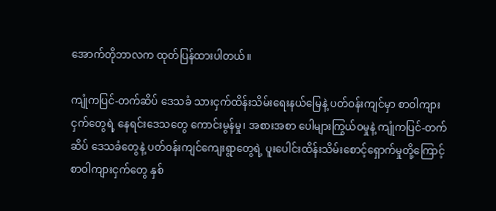အောက်တိုဘာလက ထုတ်ပြန်ထားပါတယ်။

ကျုံကပြင်-တက်ဆိပ် ဒေသခံ သားငှက်ထိန်းသိမ်းရေးနယ်မြေနဲ့ ပတ်ဝန်းကျင်မှာ စာဝါကျားငှက်တွေရဲ့ နေရင်းဒေသတွေ ကောင်းမွန်မှု၊ အစားအစာ ပေါများကြွယ်ဝမှုနဲ့ ကျုံကပြင်-တက်ဆိပ် ဒေသခံတွေနဲ့ ပတ်ဝန်းကျင်ကျေးရွာတွေရဲ့ ပူးပေါင်းထိန်းသိမ်းစောင့်ရှောက်မှုတို့ကြောင့် စာဝါကျားငှက်တွေ နှစ်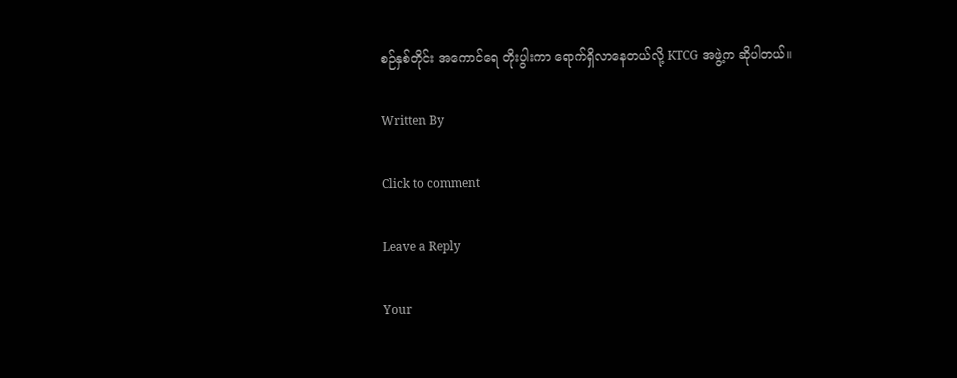စဉ်နှစ်တိုင်း အကောင်ရေ တိုးပွါးကာ ရောက်ရှိလာနေတယ်လို့ KTCG အဖွဲ့က ဆိုပါတယ်။

Written By

Click to comment

Leave a Reply

Your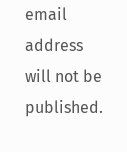email address will not be published.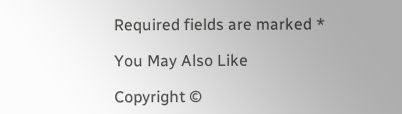Required fields are marked *

You May Also Like

Copyright ©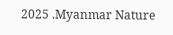2025 .Myanmar Nature